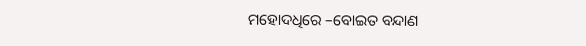ମହୋଦଧିରେ –ବୋଇତ ବନ୍ଦାଣ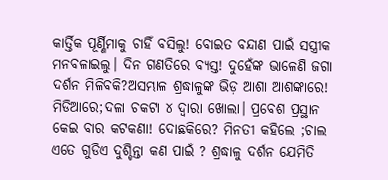କାର୍ତ୍ତିକ ପୂର୍ଣ୍ଣିମାକୁ ଚାହିଁ ବସିଲୁ! ବୋଇତ ବନ୍ଦାଣ ପାଇଁ ସସ୍ତ୍ରୀକ
ମନବଳାଇଲୁ। ଦିନ ଗଣତିରେ ବ୍ୟସ୍ତ! ଦୁହେଁଙ୍କ ଭାଳେଣି ଜଗା ଦର୍ଶନ ମିଳିବକି?ଅସମ୍ଭାଳ ଶ୍ରଦ୍ଧାଳୁଙ୍କ ଭିଡ଼ ଆଶା ଆଶଙ୍କାରେ! ମିଡିଆରେ;ଦଳା ଚକଟା ୪ ଦ୍ୱାରା ଖୋଲା। ପ୍ରବେଶ ପ୍ରସ୍ଥାନ କେଇ ବାର କଟକଣା! ଦୋଛକିରେ? ମିନତୀ କହିଲେ ;ଚାଲ ଏତେ ଗୁଡିଏ ଦୁଶ୍ଚିନ୍ତା କଣ ପାଇଁ ? ଶ୍ରଦ୍ଧାଳୁ ଦର୍ଶନ ଯେମିତି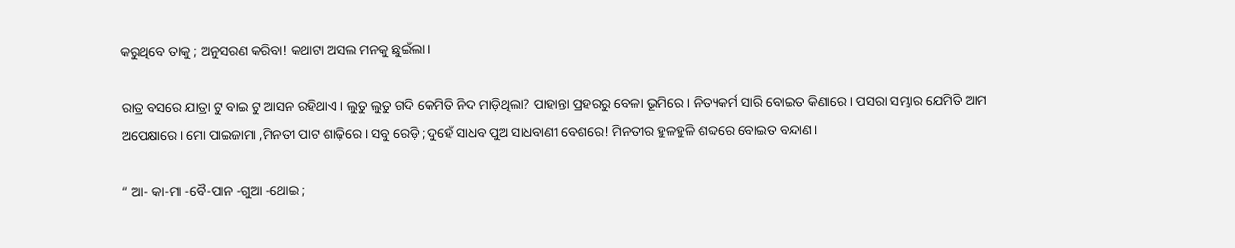କରୁଥିବେ ତାକୁ ; ଅନୁସରଣ କରିବା! କଥାଟା ଅସଲ ମନକୁ ଛୁଇଁଲା।

ରାତ୍ର ବସରେ ଯାତ୍ରା ଟୁ ବାଇ ଟୁ ଆସନ ରହିଥାଏ। ଲୁତୁ ଲୁତୁ ଗଦି କେମିତି ନିଦ ମାଡ଼ିଥିଲା? ପାହାନ୍ତା ପ୍ରହରରୁ ବେଳା ଭୂମିରେ। ନିତ୍ୟକର୍ମ ସାରି ବୋଇତ କିଣାରେ। ପସରା ସମ୍ଭାର ଯେମିତି ଆମ ଅପେକ୍ଷାରେ। ମୋ ପାଇଜାମା ,ମିନତୀ ପାଟ ଶାଢ଼ିରେ। ସବୁ ରେଡ଼ି ;ଦୁହେଁ ସାଧବ ପୁଅ ସାଧବାଣୀ ବେଶରେ! ମିନତୀର ହୁଳହୁଳି ଶବ୍ଦରେ ବୋଇତ ବନ୍ଦାଣ।

“ ଆ- କା-ମା -ବୈ-ପାନ -ଗୁଆ -ଥୋଇ ;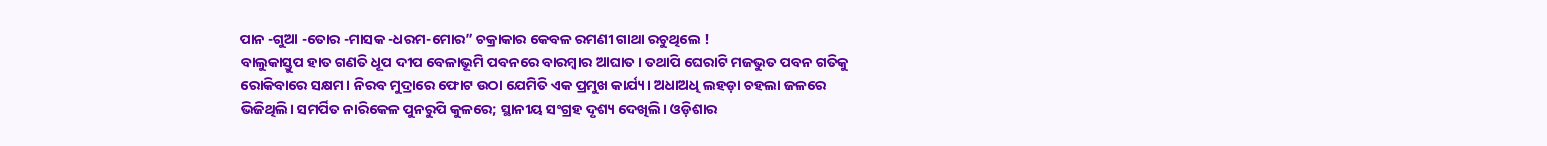ପାନ -ଗୁଆ -ତୋର -ମାସକ -ଧରମ-ମୋର” ଚକ୍ରାକାର କେବଳ ରମଣୀ ଗାଥା ରଚୁଥିଲେ !
ବାଲୁକାସ୍ତୁପ ହାତ ଗଣତି ଧୂପ ଦୀପ ବେଳାଭୂମି ପବନରେ ବାରମ୍ବାର ଆଘାତ। ତଥାପି ଘେରାଟି ମଜଭୁତ ପବନ ଗତିକୁ ରୋକିବାରେ ସକ୍ଷମ। ନିରବ ମୁଦ୍ରାରେ ଫୋଟ ଉଠା ଯେମିତି ଏକ ପ୍ରମୁଖ କାର୍ଯ୍ୟ। ଅଧାଅଧି ଲହଡ଼ା ଚହଲା ଜଳରେ ଭିଜିଥିଲି। ସମର୍ପିତ ନାରିକେଳ ପୁନରୁପି କୁଳରେ; ସ୍ଥାନୀୟ ସଂଗ୍ରହ ଦୃଶ୍ୟ ଦେଖିଲି। ଓଡ଼ିଶାର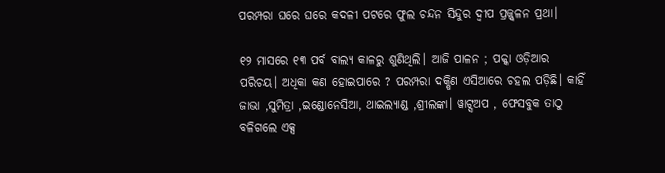ପରମ୍ପରା ଘରେ ଘରେ କଦଳୀ ପଟରେ ଫୁଲ ଚନ୍ଦନ ସିନ୍ଦୁର ଦ୍ୱୀପ ପ୍ରଜ୍ଜ୍ୱଳନ ପ୍ରଥା।

୧୨ ମାସରେ ୧୩ ପର୍ବ ବାଲ୍ୟ କାଳରୁ ଶୁଣିଥିଲି। ଆଜି ପାଳନ ; ପକ୍କା ଓଡ଼ିଆର ପରିଚୟ। ଅଧିକା କଣ ହୋଇପାରେ ? ପରମ୍ପରା ଦକ୍ଷିଣ ଏସିଆରେ ଚହଲ ପଡ଼ିଛି। କାହିଁ ଜାଭା ,ସୁମିତ୍ରା ,ଇଣ୍ଡୋନେସିଆ, ଥାଇଲ୍ୟାଣ୍ଡ ,ଶ୍ରୀଲଙ୍କା। ୱାଟ୍ସଅପ , ଫେସବୁକ ତାଠୁ ବଳିଗଲେ ଏକ୍ସ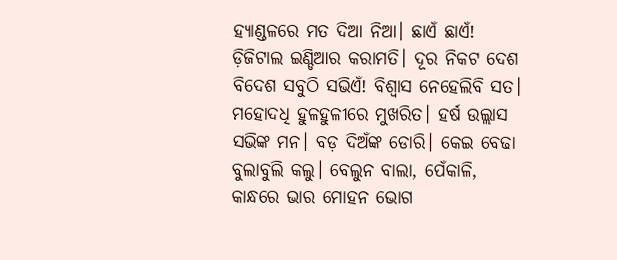ହ୍ୟାଣ୍ଡଳରେ ମତ ଦିଆ ନିଆ। ଛାଏଁ ଛାଏଁ! ଡ଼ିଜିଟାଲ ଇଣ୍ଡିଆର କରାମତି। ଦୂର ନିକଟ ଦେଶ ବିଦେଶ ସବୁଠି ସଭିଏଁ! ବିଶ୍ୱାସ ନେହେଲିବି ସତ। ମହୋଦଧି ହୁଳହୁଳୀରେ ମୁଖରିତ। ହର୍ଷ ଉଲ୍ଲାସ ସଭିଙ୍କ ମନ। ବଡ଼ ଦିଅଁଙ୍କ ଡୋରି। କେଇ ବେଢା ବୁଲାବୁଲି କଲୁ। ବେଲୁନ ବାଲା, ପେଁକାଳି, କାନ୍ଧରେ ଭାର ମୋହନ ଭୋଗ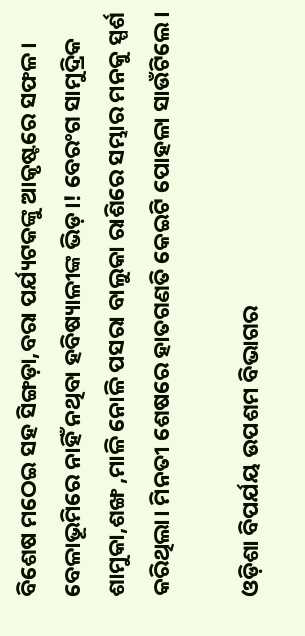ବିଶେଷ ମଠେଇ ସହ ସିଙ୍ଗଡ଼ା,ବରା ପର୍ଯ୍ୟଟକଙ୍କୁ ଆକୃଷ୍ଟରେ ସଫଳ। ବେଳାଭୂମିରେ ନାହିଁ ନଥିବା ହବିଷ୍ୟାଳୀଙ୍କ ଭିଡ଼।! ବେରଂଗ ସାମୁଦ୍ରିକ ଶାମୁକା,ଶଙ୍ଖ ,ମାଳି ନୋଳି ପସରା ବାଲୁକା ରାଶିରେ ସମ୍ଭାର ମନକୁ ସ୍ପର୍ଶ କରିଥିଲା। ମିନତୀ ଶେଷରେ ହାତଗଣତି କେଇଟି ପୋହଳା ସାଉଁଟିଲେ।

ଓଡ଼ିଶା ବିପର୍ଯୟ ଉପଶମ ବିଭାଗର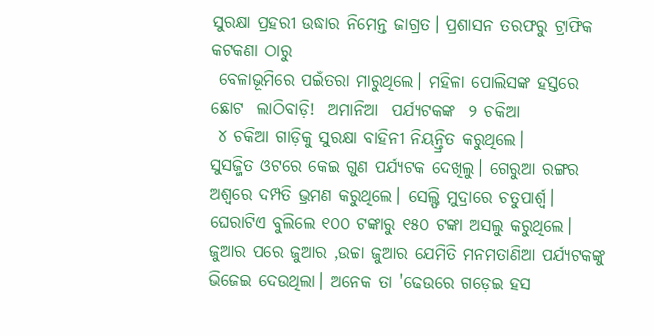ସୁରକ୍ଷା ପ୍ରହରୀ ଉଦ୍ଧାର ନିମେନ୍ତ ଜାଗ୍ରତ। ପ୍ରଶାସନ ତରଫରୁ ଟ୍ରାଫିକ କଟକଣା ଠାରୁ
 ବେଳାଭୂମିରେ ପଇଁତରା ମାରୁଥିଲେ। ମହିଳା ପୋଲିସଙ୍କ ହସ୍ତରେ ଛୋଟ  ଲାଠିବାଡ଼ି!  ଅମାନିଆ  ପର୍ଯ୍ୟଟକଙ୍କ  ୨ ଚକିଆ
 ୪ ଚକିଆ ଗାଡ଼ିକୁ ସୁରକ୍ଷା ବାହିନୀ ନିୟନ୍ତ୍ରିତ କରୁଥିଲେ।
ସୁସଜ୍ଜିତ ଓଟରେ କେଇ ଗୁଣ ପର୍ଯ୍ୟଟକ ଦେଖିଲୁ। ଗେରୁଆ ରଙ୍ଗର ଅଶ୍ୱରେ ଦମ୍ପତି ଭ୍ରମଣ କରୁଥିଲେ। ସେଲ୍ଫି ମୁଦ୍ରାରେ ଚତୁପାର୍ଶ୍ଵ। ଘେରାଟିଏ ବୁଲିଲେ ୧୦୦ ଟଙ୍କାରୁ ୧୫୦ ଟଙ୍କା ଅସଲୁ କରୁଥିଲେ। ଜୁଆର ପରେ ଜୁଆର ,ଉଚ୍ଚା ଜୁଆର ଯେମିତି ମନମତାଣିଆ ପର୍ଯ୍ୟଟକଙ୍କୁ ଭିଜେଇ ଦେଉଥିଲା। ଅନେକ ତା 'ଢେଉରେ ଗଡ଼େଇ ହସ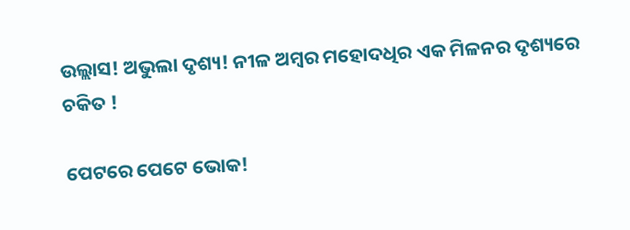ଉଲ୍ଲାସ! ଅଭୁଲା ଦୃଶ୍ୟ! ନୀଳ ଅମ୍ବର ମହୋଦଧିର ଏକ ମିଳନର ଦୃଶ୍ୟରେ ଚକିତ !

ପେଟରେ ପେଟେ ଭୋକ!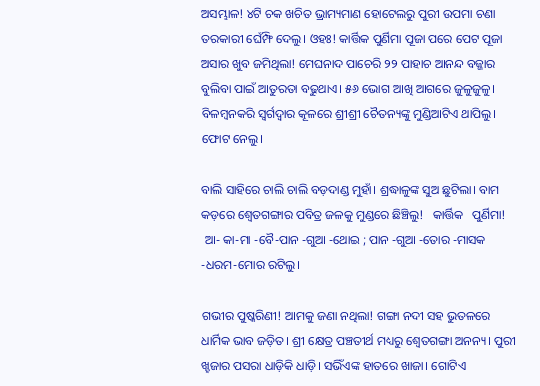ଅସମ୍ଭାଳ! ୪ଟି ଚକ ଖଚିତ ଭ୍ରାମ୍ୟମାଣ ହୋଟେଲରୁ ପୁରୀ ଉପମା ଚଣା ତରକାରୀ ଘେଁମ୍ଫି ଦେଲୁ। ଓହଃ! କାର୍ତ୍ତିକ ପୁର୍ଣିମା ପୂଜା ପରେ ପେଟ ପୂଜା ଅସାର ଖୁବ ଜମିଥିଲା! ମେଘନାଦ ପାଚେରି ୨୨ ପାହାଚ ଆନନ୍ଦ ବଜ୍ଜାର ବୁଲିବା ପାଇଁ ଆତୁରତା ବଢୁଥାଏ। ୫୬ ଭୋଗ ଆଖି ଆଗରେ ଜୁଳୁଜୁଳୁ। ବିଳମ୍ବନକରି ସ୍ୱର୍ଗଦ୍ୱାର କୂଳରେ ଶ୍ରୀଶ୍ରୀ ଚୈତନ୍ୟଙ୍କୁ ମୁଣ୍ଡିଆଟିଏ ଥାପିଲୁ। ଫୋଟ ନେଲୁ।

ବାଲି ସାହିରେ ଚାଲି ଚାଲି ବଡ଼ଦାଣ୍ଡ ମୁହାଁ। ଶ୍ରଦ୍ଧାଳୁଙ୍କ ସୁଅ ଛୁଟିଲା। ବାମ କଡ଼ରେ ଶ୍ଵେତଗଙ୍ଗାର ପବିତ୍ର ଜଳକୁ ମୁଣ୍ଡରେ ଛିଞ୍ଚିଲୁ!   କାର୍ତ୍ତିକ   ପୁର୍ଣିମା!
 ଆ- କା-ମା -ବୈ-ପାନ -ଗୁଆ -ଥୋଇ ; ପାନ -ଗୁଆ -ତୋର -ମାସକ -ଧରମ-ମୋର ରଟିଲୁ।

ଗଭୀର ପୁଷ୍କରିଣୀ! ଆମକୁ ଜଣା ନଥିଲା! ଗଙ୍ଗା ନଦୀ ସହ ଭୁତଳରେ ଧାର୍ମିକ ଭାବ ଜଡ଼ିତ। ଶ୍ରୀ କ୍ଷେତ୍ର ପଞ୍ଚତୀର୍ଥ ମଧ୍ୟରୁ ଶ୍ୱେତଗଙ୍ଗା ଅନନ୍ୟ। ପୁରୀ ଖ୍ହଜାର ପସରା ଧାଡ଼ିକି ଧାଡ଼ି। ସଭିଁଏଙ୍କ ହାତରେ ଖାଜା। ଗୋଟିଏ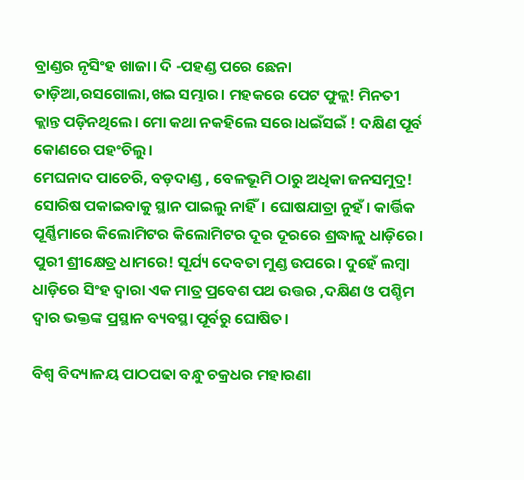ବ୍ରାଣ୍ଡର ନୃସିଂହ ଖାଜା। ଦି -ପହଣ୍ଡ ପରେ ଛେନା ତାଡ଼ିଆ,ରସଗୋଲା,ଖଇ ସମ୍ଭାର। ମହକରେ ପେଟ ଫୁଳ୍ଲ! ମିନତୀ କ୍ଲାନ୍ତ ପଡ଼ିନଥିଲେ। ମୋ କଥା ନକହିଲେ ସରେ।ଧଇଁସଇଁ ! ଦକ୍ଷିଣ ପୂର୍ବ କୋଣରେ ପହଂଚିଲୁ।
ମେଘନାଦ ପାଚେରି, ବଡ଼ଦାଣ୍ଡ , ବେଳଭୂମି ଠାରୁ ଅଧିକା ଜନସମୁଦ୍ର! ସୋରିଷ ପକାଇବାକୁ ସ୍ଥାନ ପାଇଲୁ ନାହିଁ। ଘୋଷଯାତ୍ରା ନୁହଁ। କାର୍ତ୍ତିକ ପୂର୍ଣ୍ଣିମାରେ କିଲୋମିଟର କିଲୋମିଟର ଦୂର ଦୂରରେ ଶ୍ରଦ୍ଧାଳୁ ଧାଡ଼ିରେ। ପୁରୀ ଶ୍ରୀକ୍ଷେତ୍ର ଧାମରେ! ସୂର୍ଯ୍ୟ ଦେବତା ମୁଣ୍ଡ ଉପରେ। ଦୁହେଁ ଲମ୍ବା ଧାଡ଼ିରେ ସିଂହ ଦ୍ୱାରା ଏକ ମାତ୍ର ପ୍ରବେଶ ପଥ ଉତ୍ତର ,ଦକ୍ଷିଣ ଓ ପଶ୍ଚିମ ଦ୍ୱାର ଭକ୍ତଙ୍କ ପ୍ରସ୍ଥାନ ବ୍ୟବସ୍ଥା ପୂର୍ବରୁ ଘୋଷିତ।

ବିଶ୍ୱ ବିଦ୍ୟାଳୟ ପାଠପଢା ବନ୍ଧୁ ଚକ୍ରଧର ମହାରଣା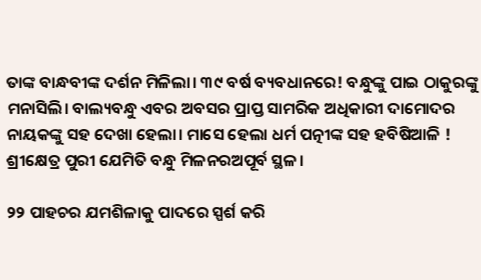ତାଙ୍କ ବାନ୍ଧବୀଙ୍କ ଦର୍ଶନ ମିଳିଲା। ୩୯ ବର୍ଷ ବ୍ୟବଧାନରେ! ବନ୍ଧୁଙ୍କୁ ପାଇ ଠାକୁରଙ୍କୁ ମନାସିଲି। ବାଲ୍ୟବନ୍ଧୁ ଏବର ଅବସର ପ୍ରାପ୍ତ ସାମରିକ ଅଧିକାରୀ ଦାମୋଦର ନାୟକଙ୍କୁ ସହ ଦେଖା ହେଲା। ମାସେ ହେଲା ଧର୍ମ ପତ୍ନୀଙ୍କ ସହ ହବିଷିଆଳି ! ଶ୍ରୀକ୍ଷେତ୍ର ପୁରୀ ଯେମିତି ବନ୍ଧୁ ମିଳନରଅପୂର୍ବ ସ୍ଥଳ।

୨୨ ପାହଚର ଯମଶିଳାକୁ ପାଦରେ ସ୍ପର୍ଶ କରି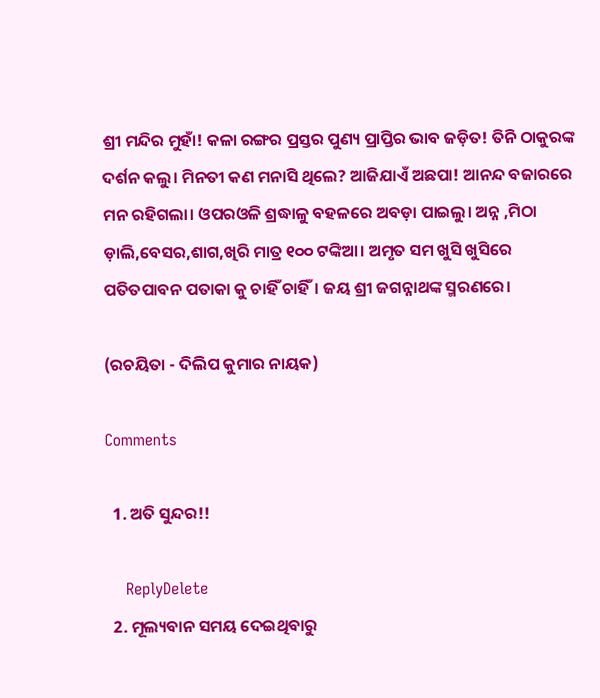ଶ୍ରୀ ମନ୍ଦିର ମୁହାଁ! କଳା ରଙ୍ଗର ପ୍ରସ୍ତର ପୁଣ୍ୟ ପ୍ରାପ୍ତିର ଭାବ ଜଡ଼ିତ! ତିନି ଠାକୁରଙ୍କ ଦର୍ଶନ କଲୁ। ମିନତୀ କଣ ମନାସି ଥିଲେ? ଆଜିଯାଏଁ ଅଛପା! ଆନନ୍ଦ ବଜାରରେ ମନ ରହିଗଲା। ଓପରଓଳି ଶ୍ରଦ୍ଧାଳୁ ବହଳରେ ଅବଡ଼ା ପାଇଲୁ। ଅନ୍ନ ,ମିଠା ଡ଼ାଲି,ବେସର,ଶାଗ,ଖିରି ମାତ୍ର ୧୦୦ ଟଙ୍କିଆ। ଅମୃତ ସମ ଖୁସି ଖୁସିରେ ପତିତପାବନ ପତାକା କୁ ଚାହିଁ ଚାହିଁ। ଜୟ ଶ୍ରୀ ଜଗନ୍ନାଥଙ୍କ ସ୍ମରଣରେ।

(ରଚୟିତା - ଦିଲିପ କୁମାର ନାୟକ)

Comments

  1. ଅତି ସୁନ୍ଦର!!

    ReplyDelete
  2. ମୂଲ୍ୟବାନ ସମୟ ଦେଇଥିବାରୁ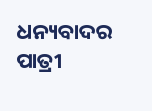ଧନ୍ୟବାଦର ପାତ୍ରୀ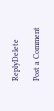ReplyDelete

Post a Comment